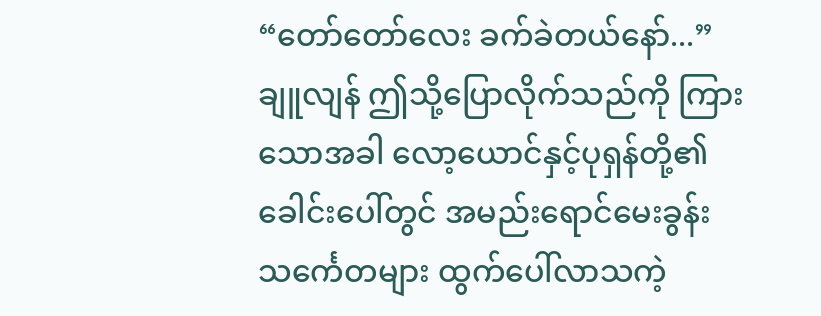“တော်တော်လေး ခက်ခဲတယ်နော်...”
ချူလျန် ဤသို့ပြောလိုက်သည်ကို ကြားသောအခါ လော့ယောင်နှင့်ပုရှန်တို့၏ ခေါင်းပေါ်တွင် အမည်းရောင်မေးခွန်းသင်္ကေတများ ထွက်ပေါ်လာသကဲ့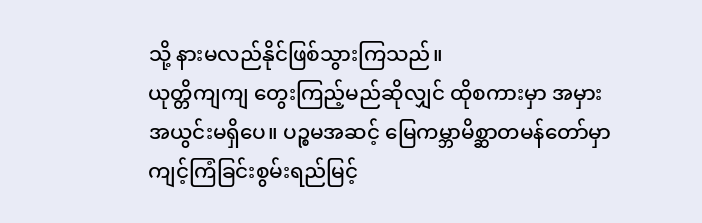သို့ နားမလည်နိုင်ဖြစ်သွားကြသည်။
ယုတ္တိကျကျ တွေးကြည့်မည်ဆိုလျှင် ထိုစကားမှာ အမှားအယွင်းမရှိပေ။ ပဉ္စမအဆင့် မြေကမ္ဘာမိစ္ဆာတမန်တော်မှာ ကျင့်ကြံခြင်းစွမ်းရည်မြင့်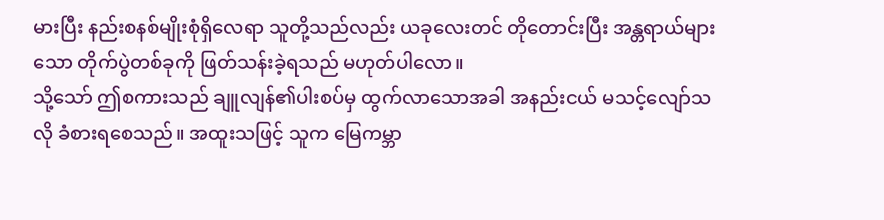မားပြီး နည်းစနစ်မျိုးစုံရှိလေရာ သူတို့သည်လည်း ယခုလေးတင် တိုတောင်းပြီး အန္တရာယ်များသော တိုက်ပွဲတစ်ခုကို ဖြတ်သန်းခဲ့ရသည် မဟုတ်ပါလော။
သို့သော် ဤစကားသည် ချူလျန်၏ပါးစပ်မှ ထွက်လာသောအခါ အနည်းငယ် မသင့်လျော်သလို ခံစားရစေသည်။ အထူးသဖြင့် သူက မြေကမ္ဘာ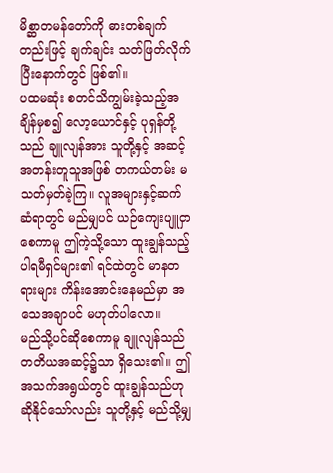မိစ္ဆာတမန်တော်ကို ဓားတစ်ချက်တည်းဖြင့် ချက်ချင်း သတ်ဖြတ်လိုက်ပြီးနောက်တွင် ဖြစ်၏။
ပထမဆုံး စတင်သိကျွမ်းခဲ့သည့်အချိန်မှစ၍ လော့ယောင်နှင့် ပုရှန်တို့သည် ချူလျန်အား သူတို့နှင့် အဆင့်အတန်းတူသူအဖြစ် တကယ်တမ်း မသတ်မှတ်ခဲ့ကြ။ လူအများနှင့်ဆက်ဆံရာတွင် မည်မျှပင် ယဉ်ကျေးပျူငှာစေကာမူ ဤကဲ့သို့သော ထူးချွန်သည့်ပါရမီရှင်များ၏ ရင်ထဲတွင် မာနတရားများ ကိန်းအောင်းနေမည်မှာ အသေအချာပင် မဟုတ်ပါလော။
မည်သို့ပင်ဆိုစေကာမူ ချူလျန်သည် တတိယအဆင့်၌သာ ရှိသေး၏။ ဤအသက်အရွယ်တွင် ထူးချွန်သည်ဟု ဆိုနိုင်သော်လည်း သူတို့နှင့် မည်သို့မျှ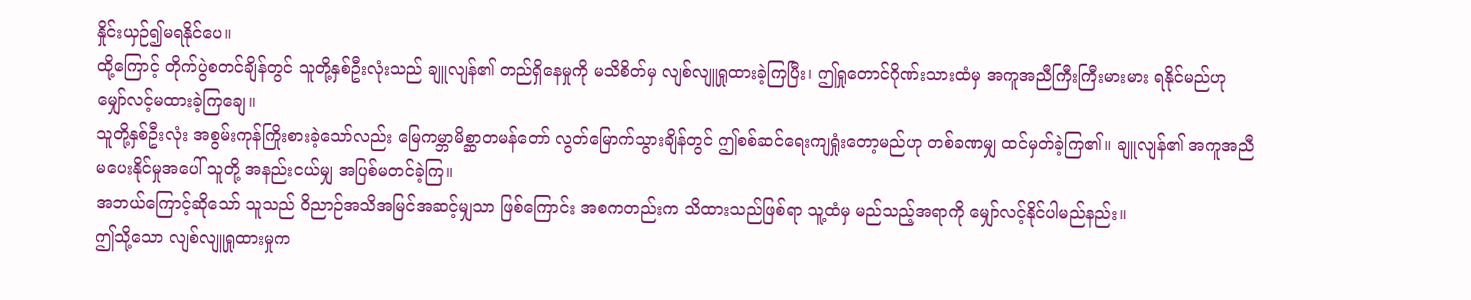နှိုင်းယှဉ်၍မရနိုင်ပေ။
ထို့ကြောင့် တိုက်ပွဲစတင်ချိန်တွင် သူတို့နှစ်ဦးလုံးသည် ချူလျန်၏ တည်ရှိနေမှုကို မသိစိတ်မှ လျစ်လျူရှုထားခဲ့ကြပြီး၊ ဤရှုတောင်ဂိုဏ်းသားထံမှ အကူအညီကြီးကြီးမားမား ရနိုင်မည်ဟု မျှော်လင့်မထားခဲ့ကြချေ။
သူတို့နှစ်ဦးလုံး အစွမ်းကုန်ကြိုးစားခဲ့သော်လည်း မြေကမ္ဘာမိစ္ဆာတမန်တော် လွတ်မြောက်သွားချိန်တွင် ဤစစ်ဆင်ရေးကျရှုံးတော့မည်ဟု တစ်ခဏမျှ ထင်မှတ်ခဲ့ကြ၏။ ချူလျန်၏ အကူအညီမပေးနိုင်မှုအပေါ် သူတို့ အနည်းငယ်မျှ အပြစ်မတင်ခဲ့ကြ။
အဘယ်ကြောင့်ဆိုသော် သူသည် ဝိညာဉ်အသိအမြင်အဆင့်မျှသာ ဖြစ်ကြောင်း အစကတည်းက သိထားသည်ဖြစ်ရာ သူ့ထံမှ မည်သည့်အရာကို မျှော်လင့်နိုင်ပါမည်နည်း။
ဤသို့သော လျစ်လျူရှုထားမှုက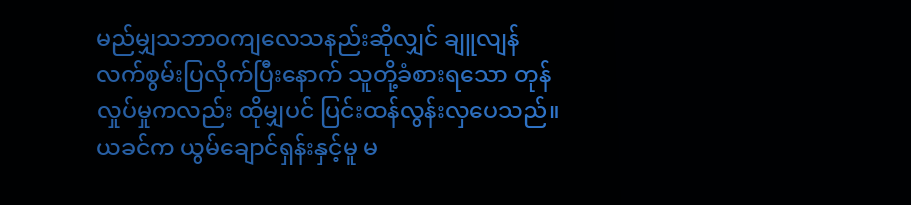မည်မျှသဘာဝကျလေသနည်းဆိုလျှင် ချူလျန် လက်စွမ်းပြလိုက်ပြီးနောက် သူတို့ခံစားရသော တုန်လှုပ်မှုကလည်း ထိုမျှပင် ပြင်းထန်လွန်းလှပေသည်။
ယခင်က ယွမ်ချောင်ရှန်းနှင့်မူ မ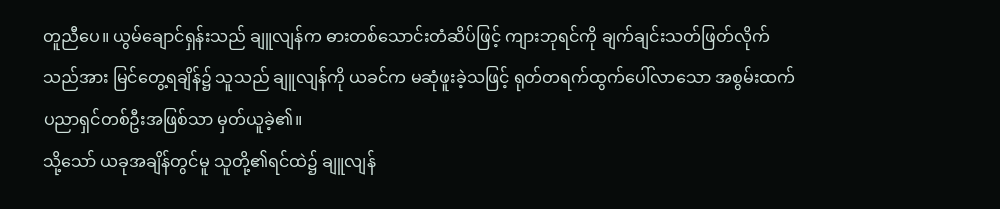တူညီပေ။ ယွမ်ချောင်ရှန်းသည် ချူလျန်က ဓားတစ်သောင်းတံဆိပ်ဖြင့် ကျားဘုရင်ကို ချက်ချင်းသတ်ဖြတ်လိုက်သည်အား မြင်တွေ့ရချိန်၌ သူသည် ချူလျန်ကို ယခင်က မဆုံဖူးခဲ့သဖြင့် ရုတ်တရက်ထွက်ပေါ်လာသော အစွမ်းထက် ပညာရှင်တစ်ဦးအဖြစ်သာ မှတ်ယူခဲ့၏။
သို့သော် ယခုအချိန်တွင်မူ သူတို့၏ရင်ထဲ၌ ချူလျန်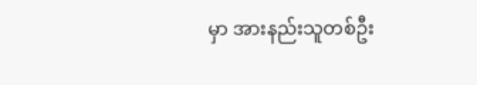မှာ အားနည်းသူတစ်ဦး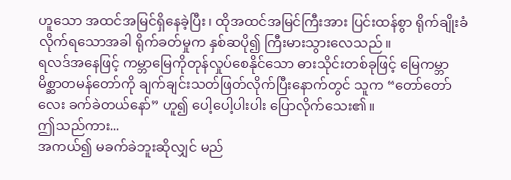ဟူသော အထင်အမြင်ရှိနေခဲ့ပြီး၊ ထိုအထင်အမြင်ကြီးအား ပြင်းထန်စွာ ရိုက်ချိုးခံလိုက်ရသောအခါ ရိုက်ခတ်မှုက နှစ်ဆပို၍ ကြီးမားသွားလေသည်။
ရလဒ်အနေဖြင့် ကမ္ဘာမြေကိုတုန်လှုပ်စေနိုင်သော ဓားသိုင်းတစ်ခုဖြင့် မြေကမ္ဘာမိစ္ဆာတမန်တော်ကို ချက်ချင်းသတ်ဖြတ်လိုက်ပြီးနောက်တွင် သူက “တော်တော်လေး ခက်ခဲတယ်နော်” ဟူ၍ ပေါ့ပေါ့ပါးပါး ပြောလိုက်သေး၏။
ဤသည်ကား...
အကယ်၍ မခက်ခဲဘူးဆိုလျှင် မည်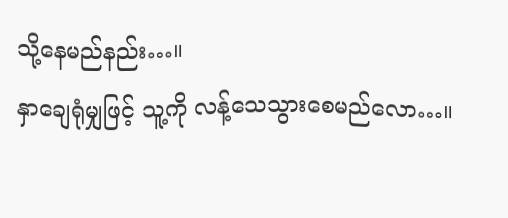သို့နေမည်နည်း…။
နှာချေရုံမျှဖြင့် သူ့ကို လန့်သေသွားစေမည်လော…။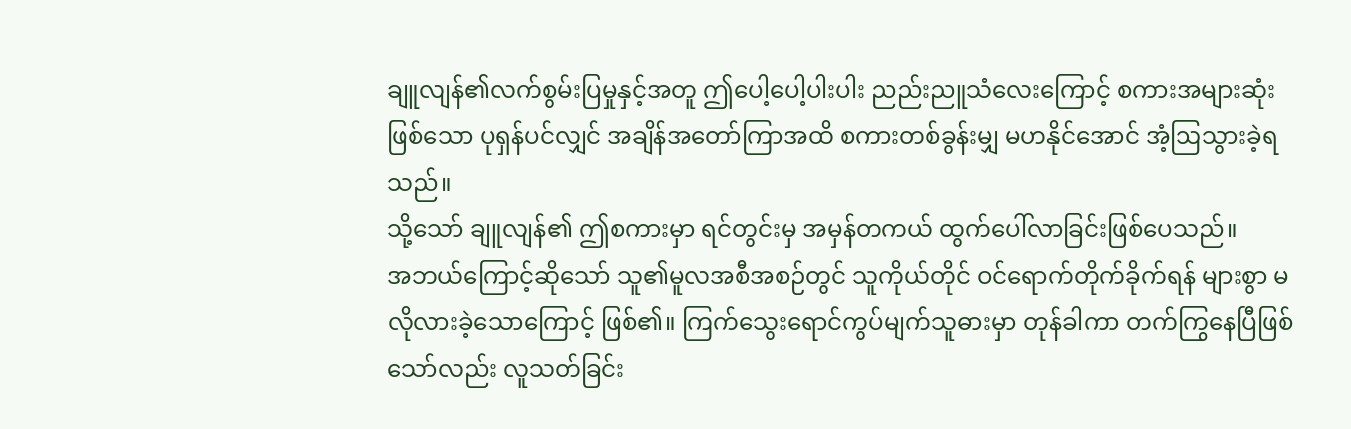ချူလျန်၏လက်စွမ်းပြမှုနှင့်အတူ ဤပေါ့ပေါ့ပါးပါး ညည်းညူသံလေးကြောင့် စကားအများဆုံးဖြစ်သော ပုရှန်ပင်လျှင် အချိန်အတော်ကြာအထိ စကားတစ်ခွန်းမျှ မဟနိုင်အောင် အံ့ဩသွားခဲ့ရသည်။
သို့သော် ချူလျန်၏ ဤစကားမှာ ရင်တွင်းမှ အမှန်တကယ် ထွက်ပေါ်လာခြင်းဖြစ်ပေသည်။
အဘယ်ကြောင့်ဆိုသော် သူ၏မူလအစီအစဉ်တွင် သူကိုယ်တိုင် ဝင်ရောက်တိုက်ခိုက်ရန် များစွာ မလိုလားခဲ့သောကြောင့် ဖြစ်၏။ ကြက်သွေးရောင်ကွပ်မျက်သူဓားမှာ တုန်ခါကာ တက်ကြွနေပြီဖြစ်သော်လည်း လူသတ်ခြင်း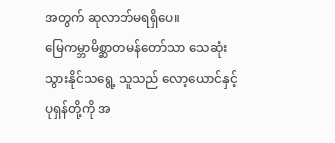အတွက် ဆုလာဘ်မရရှိပေ။
မြေကမ္ဘာမိစ္ဆာတမန်တော်သာ သေဆုံးသွားနိုင်သရွေ့ သူသည် လော့ယောင်နှင့် ပုရှန်တို့ကို အ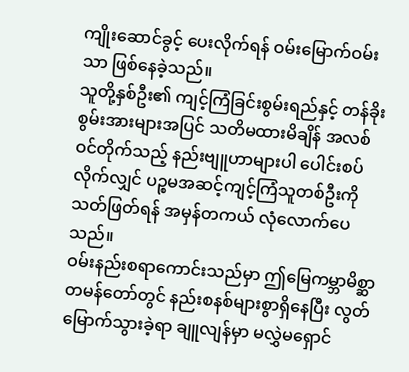ကျိုးဆောင်ခွင့် ပေးလိုက်ရန် ဝမ်းမြောက်ဝမ်းသာ ဖြစ်နေခဲ့သည်။
သူတို့နှစ်ဦး၏ ကျင့်ကြံခြင်းစွမ်းရည်နှင့် တန်ခိုးစွမ်းအားများအပြင် သတိမထားမိချိန် အလစ်ဝင်တိုက်သည့် နည်းဗျူဟာများပါ ပေါင်းစပ်လိုက်လျှင် ပဉ္စမအဆင့်ကျင့်ကြံသူတစ်ဦးကို သတ်ဖြတ်ရန် အမှန်တကယ် လုံလောက်ပေသည်။
ဝမ်းနည်းစရာကောင်းသည်မှာ ဤမြေကမ္ဘာမိစ္ဆာတမန်တော်တွင် နည်းစနစ်များစွာရှိနေပြီး လွတ်မြောက်သွားခဲ့ရာ ချူလျန်မှာ မလွှဲမရှောင်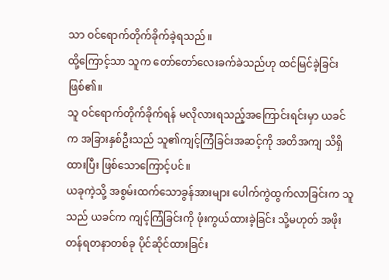သာ ဝင်ရောက်တိုက်ခိုက်ခဲ့ရသည်။
ထို့ကြောင့်သာ သူက တော်တော်လေးခက်ခဲသည်ဟု ထင်မြင်ခဲ့ခြင်း ဖြစ်၏။
သူ ဝင်ရောက်တိုက်ခိုက်ရန် မလိုလားရသည့်အကြောင်းရင်းမှာ ယခင်က အခြားနှစ်ဦးသည် သူ၏ကျင့်ကြံခြင်းအဆင့်ကို အတိအကျ သိရှိထားပြီး ဖြစ်သောကြောင့်ပင်။
ယခုကဲ့သို့ အစွမ်းထက်သောခွန်အားများ ပေါက်ကွဲထွက်လာခြင်းက သူသည် ယခင်က ကျင့်ကြံခြင်းကို ဖုံးကွယ်ထားခဲ့ခြင်း သို့မဟုတ် အဖိုးတန်ရတနာတစ်ခု ပိုင်ဆိုင်ထားခြင်း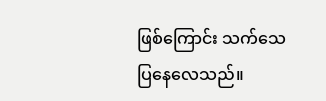ဖြစ်ကြောင်း သက်သေပြနေလေသည်။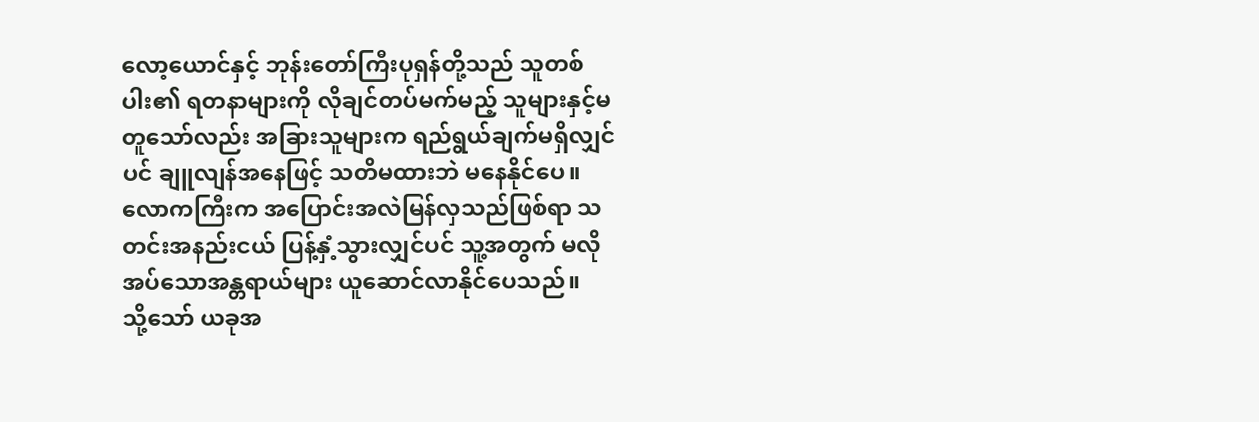လော့ယောင်နှင့် ဘုန်းတော်ကြီးပုရှန်တို့သည် သူတစ်ပါး၏ ရတနာများကို လိုချင်တပ်မက်မည့် သူများနှင့်မတူသော်လည်း အခြားသူများက ရည်ရွယ်ချက်မရှိလျှင်ပင် ချူလျန်အနေဖြင့် သတိမထားဘဲ မနေနိုင်ပေ။
လောကကြီးက အပြောင်းအလဲမြန်လှသည်ဖြစ်ရာ သတင်းအနည်းငယ် ပြန့်နှံ့သွားလျှင်ပင် သူ့အတွက် မလိုအပ်သောအန္တရာယ်များ ယူဆောင်လာနိုင်ပေသည်။
သို့သော် ယခုအ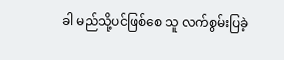ခါ မည်သို့ပင်ဖြစ်စေ သူ လက်စွမ်းပြခဲ့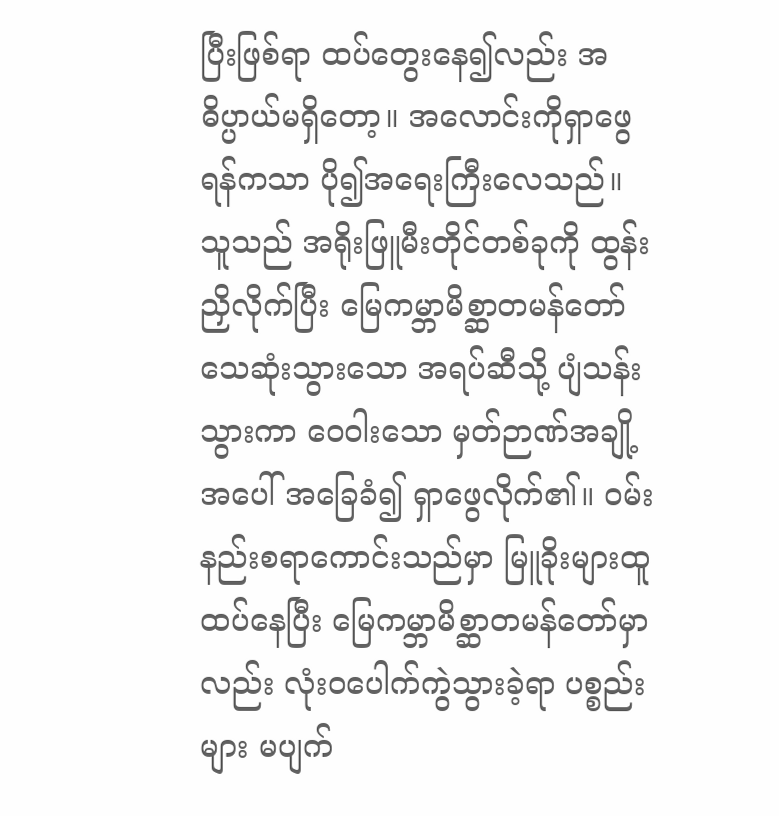ပြီးဖြစ်ရာ ထပ်တွေးနေ၍လည်း အဓိပ္ပာယ်မရှိတော့။ အလောင်းကိုရှာဖွေရန်ကသာ ပို၍အရေးကြီးလေသည်။
သူသည် အရိုးဖြူမီးတိုင်တစ်ခုကို ထွန်းညှိလိုက်ပြီး မြေကမ္ဘာမိစ္ဆာတမန်တော် သေဆုံးသွားသော အရပ်ဆီသို့ ပျံသန်းသွားကာ ဝေဝါးသော မှတ်ဉာဏ်အချို့အပေါ် အခြေခံ၍ ရှာဖွေလိုက်၏။ ဝမ်းနည်းစရာကောင်းသည်မှာ မြူခိုးများထူထပ်နေပြီး မြေကမ္ဘာမိစ္ဆာတမန်တော်မှာလည်း လုံးဝပေါက်ကွဲသွားခဲ့ရာ ပစ္စည်းများ မပျက်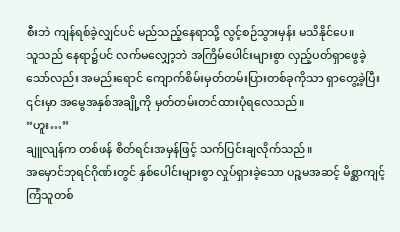စီးဘဲ ကျန်ရစ်ခဲ့လျှင်ပင် မည်သည့်နေရာသို့ လွင့်စဉ်သွားမှန်း မသိနိုင်ပေ။
သူသည် နေရာ၌ပင် လက်မလျှော့ဘဲ အကြိမ်ပေါင်းများစွာ လှည့်ပတ်ရှာဖွေခဲ့သော်လည်း အမည်းရောင် ကျောက်စိမ်းမှတ်တမ်းပြားတစ်ခုကိုသာ ရှာတွေ့ခဲ့ပြီး ၎င်းမှာ အမွေအနှစ်အချို့ကို မှတ်တမ်းတင်ထားပုံရလေသည်။
“ဟူး…”
ချူလျန်က တစ်ဖန် စိတ်ရင်းအမှန်ဖြင့် သက်ပြင်းချလိုက်သည်။
အမှောင်ဘုရင်ဂိုဏ်းတွင် နှစ်ပေါင်းများစွာ လှုပ်ရှားခဲ့သော ပဉ္စမအဆင့် မိစ္ဆာကျင့်ကြံသူတစ်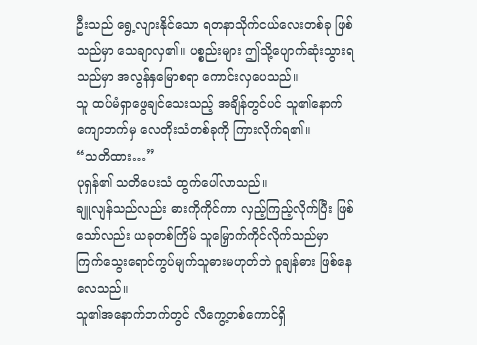ဦးသည် ရွေ့လျားနိုင်သော ရတနာသိုက်ငယ်လေးတစ်ခု ဖြစ်သည်မှာ သေချာလှ၏။ ပစ္စည်းများ ဤသို့ပျောက်ဆုံးသွားရသည်မှာ အလွန်နှမြောစရာ ကောင်းလှပေသည်။
သူ ထပ်မံရှာဖွေချင်သေးသည့် အချိန်တွင်ပင် သူ၏နောက်ကျောဘက်မှ လေတိုးသံတစ်ခုကို ကြားလိုက်ရ၏။
“သတိထား…”
ပုရှန်၏ သတိပေးသံ ထွက်ပေါ်လာသည်။
ချူလျန်သည်လည်း ဓားကိုကိုင်ကာ လှည့်ကြည့်လိုက်ပြီး ဖြစ်သော်လည်း ယခုတစ်ကြိမ် သူမြှောက်ကိုင်လိုက်သည်မှာ ကြက်သွေးရောင်ကွပ်မျက်သူဓားမဟုတ်ဘဲ ဝူချန်ဓား ဖြစ်နေလေသည်။
သူ၏အနောက်ဘက်တွင် လီကွေ့တစ်ကောင်ရှိ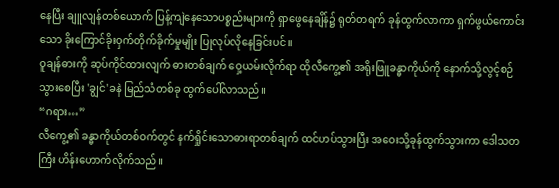နေပြီး ချူလျန်တစ်ယောက် ပြန့်ကျဲနေသောပစ္စည်းများကို ရှာဖွေနေချိန်၌ ရုတ်တရက် ခုန်ထွက်လာကာ ရှက်ဖွယ်ကောင်းသော ခိုးကြောင်ခိုးဝှက်တိုက်ခိုက်မှုမျိုး ပြုလုပ်လိုနေခြင်းပင်။
ဝူချန်ဓားကို ဆုပ်ကိုင်ထားလျက် ဓားတစ်ချက် ဝှေ့ယမ်းလိုက်ရာ ထိုလီကွေ့၏ အရိုးဖြူခန္ဓာကိုယ်ကို နောက်သို့လွင့်စဉ်သွားစေပြီး 'ချွင်'ခနဲ မြည်သံတစ်ခု ထွက်ပေါ်လာသည်။
“ဂရား…”
လီကွေ့၏ ခန္ဓာကိုယ်တစ်ဝက်တွင် နက်ရှိုင်းသောဓားရာတစ်ချက် ထင်ဟပ်သွားပြီး အဝေးသို့ခုန်ထွက်သွားကာ ဒေါသတကြီး ဟိန်းဟောက်လိုက်သည်။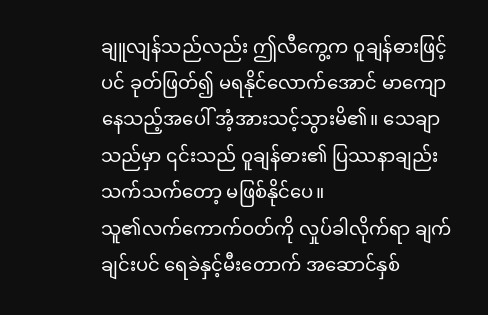ချူလျန်သည်လည်း ဤလီကွေ့က ဝူချန်ဓားဖြင့်ပင် ခုတ်ဖြတ်၍ မရနိုင်လောက်အောင် မာကျောနေသည့်အပေါ် အံ့အားသင့်သွားမိ၏။ သေချာသည်မှာ ၎င်းသည် ဝူချန်ဓား၏ ပြဿနာချည်းသက်သက်တော့ မဖြစ်နိုင်ပေ။
သူ၏လက်ကောက်ဝတ်ကို လှုပ်ခါလိုက်ရာ ချက်ချင်းပင် ရေခဲနှင့်မီးတောက် အဆောင်နှစ်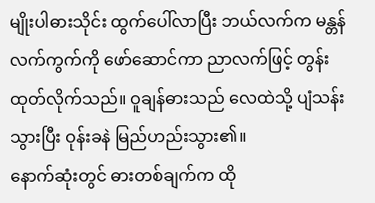မျိုးပါဓားသိုင်း ထွက်ပေါ်လာပြီး ဘယ်လက်က မန္တန်လက်ကွက်ကို ဖော်ဆောင်ကာ ညာလက်ဖြင့် တွန်းထုတ်လိုက်သည်။ ဝူချန်ဓားသည် လေထဲသို့ ပျံသန်းသွားပြီး ဝုန်းခနဲ မြည်ဟည်းသွား၏။
နောက်ဆုံးတွင် ဓားတစ်ချက်က ထို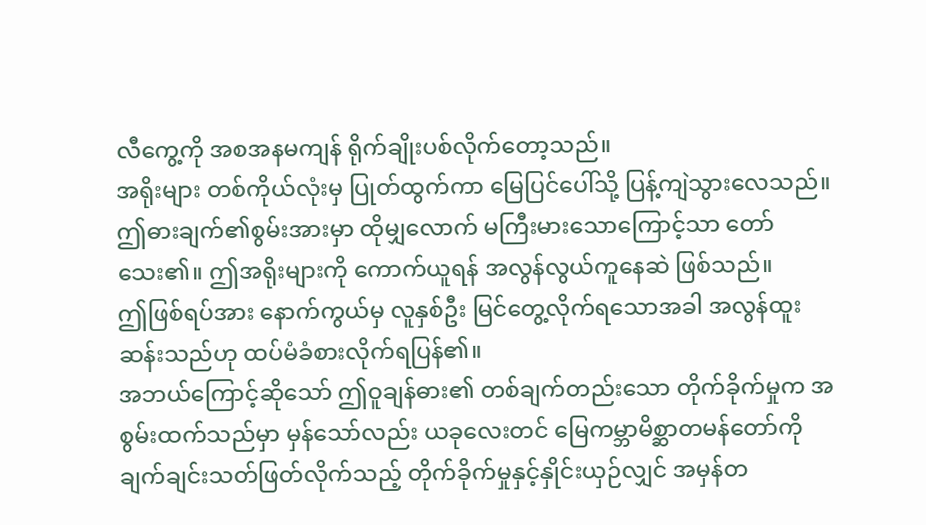လီကွေ့ကို အစအနမကျန် ရိုက်ချိုးပစ်လိုက်တော့သည်။
အရိုးများ တစ်ကိုယ်လုံးမှ ပြုတ်ထွက်ကာ မြေပြင်ပေါ်သို့ ပြန့်ကျဲသွားလေသည်။ ဤဓားချက်၏စွမ်းအားမှာ ထိုမျှလောက် မကြီးမားသောကြောင့်သာ တော်သေး၏။ ဤအရိုးများကို ကောက်ယူရန် အလွန်လွယ်ကူနေဆဲ ဖြစ်သည်။
ဤဖြစ်ရပ်အား နောက်ကွယ်မှ လူနှစ်ဦး မြင်တွေ့လိုက်ရသောအခါ အလွန်ထူးဆန်းသည်ဟု ထပ်မံခံစားလိုက်ရပြန်၏။
အဘယ်ကြောင့်ဆိုသော် ဤဝူချန်ဓား၏ တစ်ချက်တည်းသော တိုက်ခိုက်မှုက အစွမ်းထက်သည်မှာ မှန်သော်လည်း ယခုလေးတင် မြေကမ္ဘာမိစ္ဆာတမန်တော်ကို ချက်ချင်းသတ်ဖြတ်လိုက်သည့် တိုက်ခိုက်မှုနှင့်နှိုင်းယှဉ်လျှင် အမှန်တ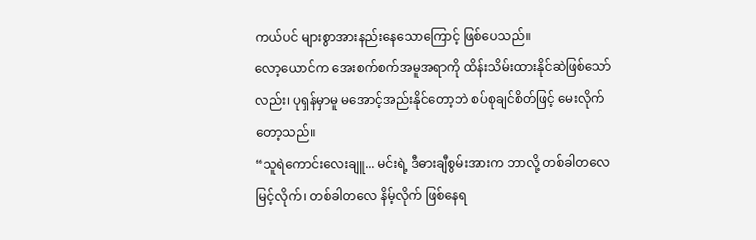ကယ်ပင် များစွာအားနည်းနေသောကြောင့် ဖြစ်ပေသည်။
လော့ယောင်က အေးစက်စက်အမူအရာကို ထိန်းသိမ်းထားနိုင်ဆဲဖြစ်သော်လည်း၊ ပုရှန်မှာမူ မအောင့်အည်းနိုင်တော့ဘဲ စပ်စုချင်စိတ်ဖြင့် မေးလိုက်တော့သည်။
“သူရဲကောင်းလေးချူ... မင်းရဲ့ ဒီဓားချီစွမ်းအားက ဘာလို့ တစ်ခါတလေ မြင့်လိုက်၊ တစ်ခါတလေ နိမ့်လိုက် ဖြစ်နေရ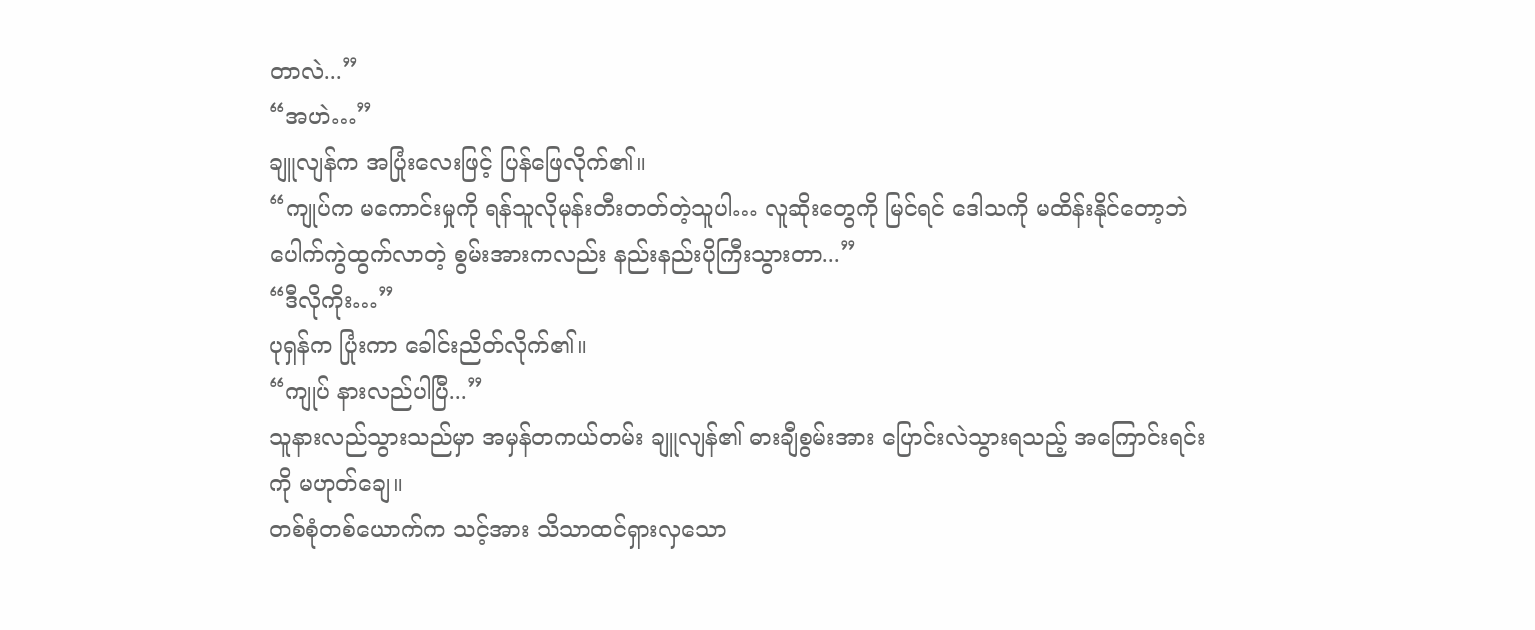တာလဲ...”
“အဟဲ…”
ချူလျန်က အပြုံးလေးဖြင့် ပြန်ဖြေလိုက်၏။
“ကျုပ်က မကောင်းမှုကို ရန်သူလိုမုန်းတီးတတ်တဲ့သူပါ… လူဆိုးတွေကို မြင်ရင် ဒေါသကို မထိန်းနိုင်တော့ဘဲ ပေါက်ကွဲထွက်လာတဲ့ စွမ်းအားကလည်း နည်းနည်းပိုကြီးသွားတာ...”
“ဒီလိုကိုး…”
ပုရှန်က ပြုံးကာ ခေါင်းညိတ်လိုက်၏။
“ကျုပ် နားလည်ပါပြီ...”
သူနားလည်သွားသည်မှာ အမှန်တကယ်တမ်း ချူလျန်၏ ဓားချီစွမ်းအား ပြောင်းလဲသွားရသည့် အကြောင်းရင်းကို မဟုတ်ချေ။
တစ်စုံတစ်ယောက်က သင့်အား သိသာထင်ရှားလှသော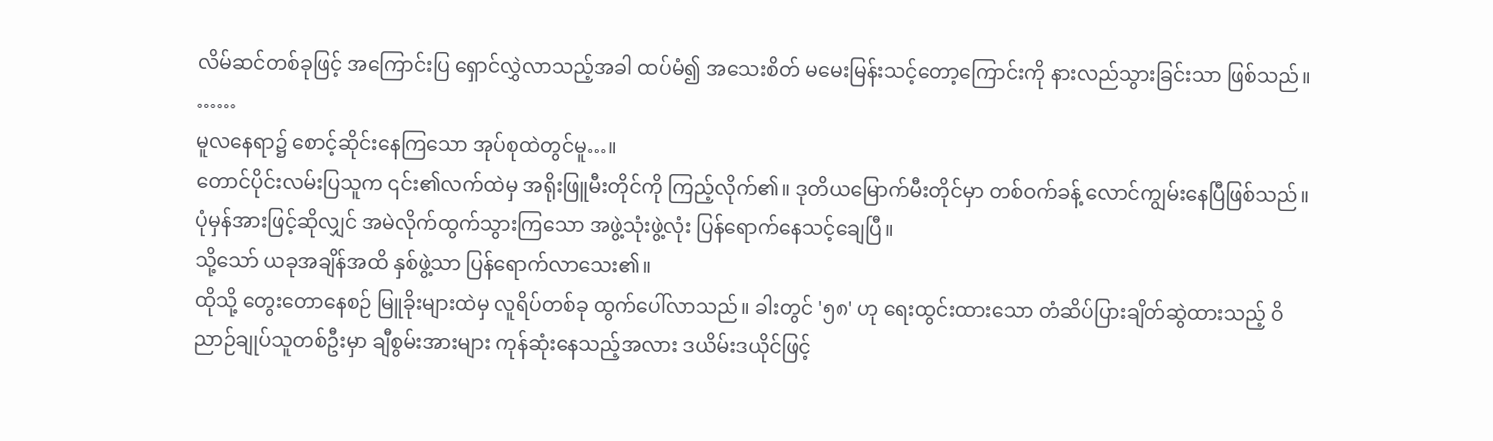လိမ်ဆင်တစ်ခုဖြင့် အကြောင်းပြ ရှောင်လွှဲလာသည့်အခါ ထပ်မံ၍ အသေးစိတ် မမေးမြန်းသင့်တော့ကြောင်းကို နားလည်သွားခြင်းသာ ဖြစ်သည်။
……
မူလနေရာ၌ စောင့်ဆိုင်းနေကြသော အုပ်စုထဲတွင်မူ…။
တောင်ပိုင်းလမ်းပြသူက ၎င်း၏လက်ထဲမှ အရိုးဖြူမီးတိုင်ကို ကြည့်လိုက်၏။ ဒုတိယမြောက်မီးတိုင်မှာ တစ်ဝက်ခန့် လောင်ကျွမ်းနေပြီဖြစ်သည်။ ပုံမှန်အားဖြင့်ဆိုလျှင် အမဲလိုက်ထွက်သွားကြသော အဖွဲ့သုံးဖွဲ့လုံး ပြန်ရောက်နေသင့်ချေပြီ။
သို့သော် ယခုအချိန်အထိ နှစ်ဖွဲ့သာ ပြန်ရောက်လာသေး၏။
ထိုသို့ တွေးတောနေစဉ် မြူခိုးများထဲမှ လူရိပ်တစ်ခု ထွက်ပေါ်လာသည်။ ခါးတွင် '၅၈' ဟု ရေးထွင်းထားသော တံဆိပ်ပြားချိတ်ဆွဲထားသည့် ဝိညာဉ်ချုပ်သူတစ်ဦးမှာ ချီစွမ်းအားများ ကုန်ဆုံးနေသည့်အလား ဒယိမ်းဒယိုင်ဖြင့်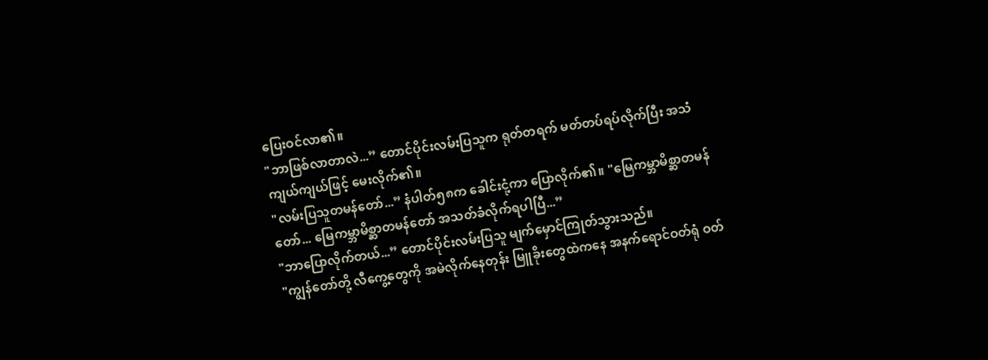ပြေးဝင်လာ၏။
"ဘာဖြစ်လာတာလဲ...” တောင်ပိုင်းလမ်းပြသူက ရုတ်တရက် မတ်တပ်ရပ်လိုက်ပြီး အသံကျယ်ကျယ်ဖြင့် မေးလိုက်၏။
"လမ်းပြသူတမန်တော်...” နံပါတ်၅၈က ခေါင်းငုံ့ကာ ပြောလိုက်၏။ "မြေကမ္ဘာမိစ္ဆာတမန်တော်... မြေကမ္ဘာမိစ္ဆာတမန်တော် အသတ်ခံလိုက်ရပါပြီ...”
"ဘာပြောလိုက်တယ်...” တောင်ပိုင်းလမ်းပြသူ မျက်မှောင်ကြုတ်သွားသည်။
"ကျွန်တော်တို့ လီကွေ့တွေကို အမဲလိုက်နေတုန်း မြူခိုးတွေထဲကနေ အနက်ရောင်ဝတ်ရုံ ဝတ်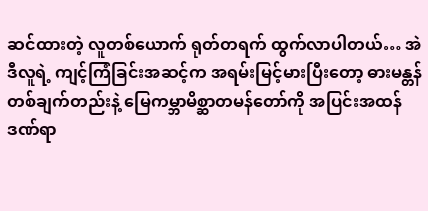ဆင်ထားတဲ့ လူတစ်ယောက် ရုတ်တရက် ထွက်လာပါတယ်… အဲဒီလူရဲ့ ကျင့်ကြံခြင်းအဆင့်က အရမ်းမြင့်မားပြီးတော့ ဓားမန္တန်တစ်ချက်တည်းနဲ့ မြေကမ္ဘာမိစ္ဆာတမန်တော်ကို အပြင်းအထန် ဒဏ်ရာ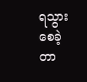ရသွားစေခဲ့တာ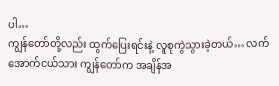ပါ…
ကျွန်တော်တို့လည်း ထွက်ပြေးရင်းနဲ့ လူစုကွဲသွားခဲ့တယ်… လက်အောက်ငယ်သား ကျွန်တော်က အချိန်အ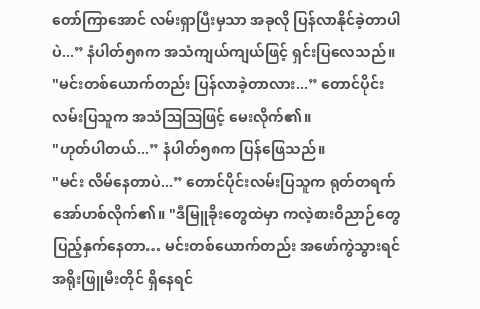တော်ကြာအောင် လမ်းရှာပြီးမှသာ အခုလို ပြန်လာနိုင်ခဲ့တာပါပဲ...” နံပါတ်၅၈က အသံကျယ်ကျယ်ဖြင့် ရှင်းပြလေသည်။
"မင်းတစ်ယောက်တည်း ပြန်လာခဲ့တာလား...” တောင်ပိုင်းလမ်းပြသူက အသံဩဩဖြင့် မေးလိုက်၏။
"ဟုတ်ပါတယ်...” နံပါတ်၅၈က ပြန်ဖြေသည်။
"မင်း လိမ်နေတာပဲ...” တောင်ပိုင်းလမ်းပြသူက ရုတ်တရက် အော်ဟစ်လိုက်၏။ "ဒီမြူခိုးတွေထဲမှာ ကလဲ့စားဝိညာဉ်တွေ ပြည့်နှက်နေတာ… မင်းတစ်ယောက်တည်း အဖော်ကွဲသွားရင် အရိုးဖြူမီးတိုင် ရှိနေရင်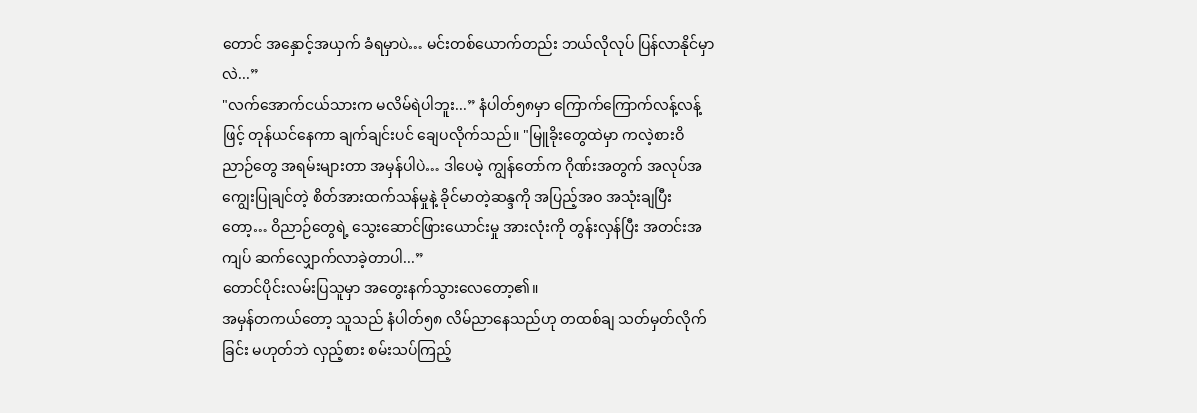တောင် အနှောင့်အယှက် ခံရမှာပဲ… မင်းတစ်ယောက်တည်း ဘယ်လိုလုပ် ပြန်လာနိုင်မှာလဲ...”
"လက်အောက်ငယ်သားက မလိမ်ရဲပါဘူး...” နံပါတ်၅၈မှာ ကြောက်ကြောက်လန့်လန့်ဖြင့် တုန်ယင်နေကာ ချက်ချင်းပင် ချေပလိုက်သည်။ "မြူခိုးတွေထဲမှာ ကလဲ့စားဝိညာဉ်တွေ အရမ်းများတာ အမှန်ပါပဲ… ဒါပေမဲ့ ကျွန်တော်က ဂိုဏ်းအတွက် အလုပ်အကျွေးပြုချင်တဲ့ စိတ်အားထက်သန်မှုနဲ့ ခိုင်မာတဲ့ဆန္ဒကို အပြည့်အဝ အသုံးချပြီးတော့… ဝိညာဉ်တွေရဲ့ သွေးဆောင်ဖြားယောင်းမှု အားလုံးကို တွန်းလှန်ပြီး အတင်းအကျပ် ဆက်လျှောက်လာခဲ့တာပါ...”
တောင်ပိုင်းလမ်းပြသူမှာ အတွေးနက်သွားလေတော့၏။
အမှန်တကယ်တော့ သူသည် နံပါတ်၅၈ လိမ်ညာနေသည်ဟု တထစ်ချ သတ်မှတ်လိုက်ခြင်း မဟုတ်ဘဲ လှည့်စား စမ်းသပ်ကြည့်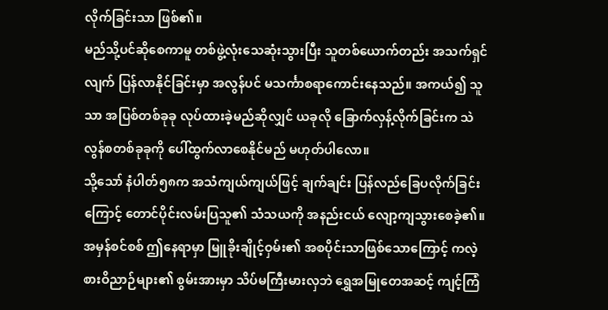လိုက်ခြင်းသာ ဖြစ်၏။
မည်သို့ပင်ဆိုစေကာမူ တစ်ဖွဲ့လုံးသေဆုံးသွားပြီး သူတစ်ယောက်တည်း အသက်ရှင်လျက် ပြန်လာနိုင်ခြင်းမှာ အလွန်ပင် မသင်္ကာစရာကောင်းနေသည်။ အကယ်၍ သူသာ အပြစ်တစ်ခုခု လုပ်ထားခဲ့မည်ဆိုလျှင် ယခုလို ခြောက်လှန့်လိုက်ခြင်းက သဲလွန်စတစ်ခုခုကို ပေါ်ထွက်လာစေနိုင်မည် မဟုတ်ပါလော။
သို့သော် နံပါတ်၅၈က အသံကျယ်ကျယ်ဖြင့် ချက်ချင်း ပြန်လည်ခြေပလိုက်ခြင်းကြောင့် တောင်ပိုင်းလမ်းပြသူ၏ သံသယကို အနည်းငယ် လျော့ကျသွားစေခဲ့၏။
အမှန်စင်စစ် ဤနေရာမှာ မြူခိုးချိုင့်ဝှမ်း၏ အစပိုင်းသာဖြစ်သောကြောင့် ကလဲ့စားဝိညာဉ်များ၏ စွမ်းအားမှာ သိပ်မကြီးမားလှဘဲ ရွှေအမြုတေအဆင့် ကျင့်ကြံ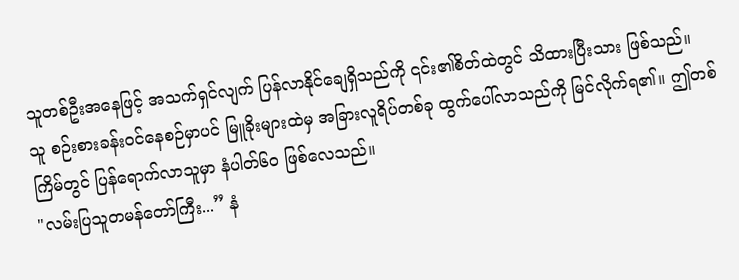သူတစ်ဦးအနေဖြင့် အသက်ရှင်လျက် ပြန်လာနိုင်ချေရှိသည်ကို ၎င်း၏စိတ်ထဲတွင် သိထားပြီးသား ဖြစ်သည်။
သူ စဉ်းစားခန်းဝင်နေစဉ်မှာပင် မြူခိုးများထဲမှ အခြားလူရိပ်တစ်ခု ထွက်ပေါ်လာသည်ကို မြင်လိုက်ရ၏။ ဤတစ်ကြိမ်တွင် ပြန်ရောက်လာသူမှာ နံပါတ်၆၀ ဖြစ်လေသည်။
"လမ်းပြသူတမန်တော်ကြီး...” နံ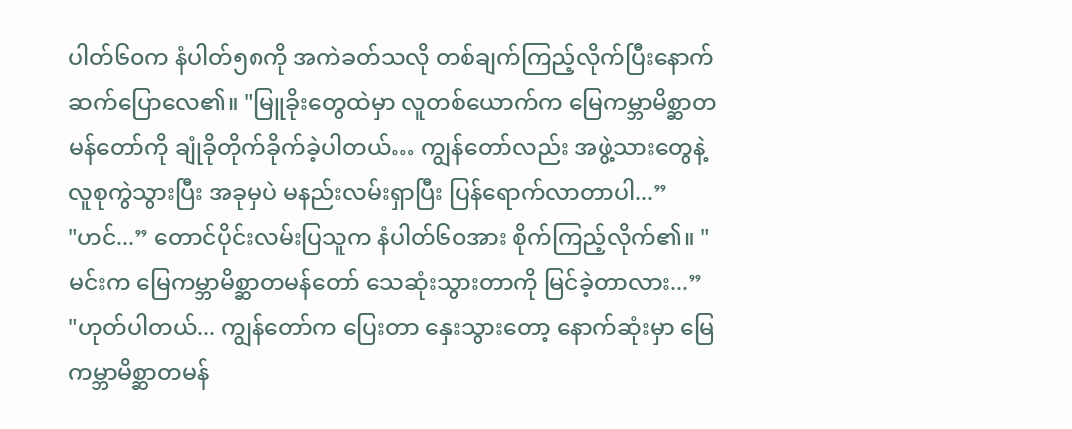ပါတ်၆၀က နံပါတ်၅၈ကို အကဲခတ်သလို တစ်ချက်ကြည့်လိုက်ပြီးနောက် ဆက်ပြောလေ၏။ "မြူခိုးတွေထဲမှာ လူတစ်ယောက်က မြေကမ္ဘာမိစ္ဆာတမန်တော်ကို ချုံခိုတိုက်ခိုက်ခဲ့ပါတယ်… ကျွန်တော်လည်း အဖွဲ့သားတွေနဲ့ လူစုကွဲသွားပြီး အခုမှပဲ မနည်းလမ်းရှာပြီး ပြန်ရောက်လာတာပါ...”
"ဟင်...” တောင်ပိုင်းလမ်းပြသူက နံပါတ်၆၀အား စိုက်ကြည့်လိုက်၏။ "မင်းက မြေကမ္ဘာမိစ္ဆာတမန်တော် သေဆုံးသွားတာကို မြင်ခဲ့တာလား...”
"ဟုတ်ပါတယ်... ကျွန်တော်က ပြေးတာ နှေးသွားတော့ နောက်ဆုံးမှာ မြေကမ္ဘာမိစ္ဆာတမန်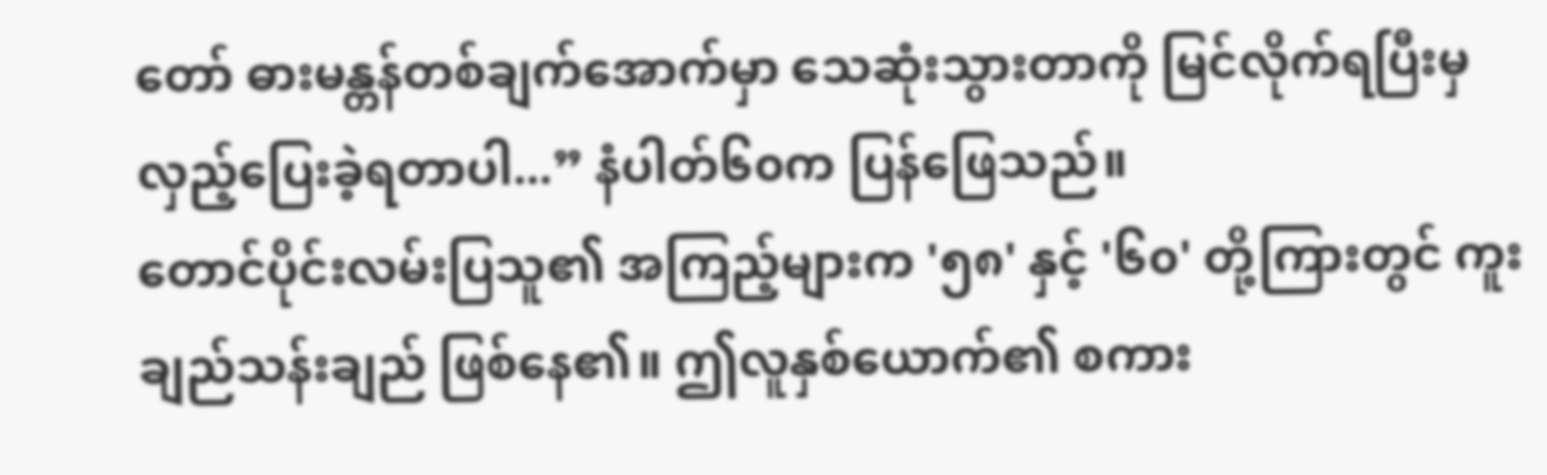တော် ဓားမန္တန်တစ်ချက်အောက်မှာ သေဆုံးသွားတာကို မြင်လိုက်ရပြီးမှ လှည့်ပြေးခဲ့ရတာပါ...” နံပါတ်၆၀က ပြန်ဖြေသည်။
တောင်ပိုင်းလမ်းပြသူ၏ အကြည့်များက '၅၈' နှင့် '၆၀' တို့ကြားတွင် ကူးချည်သန်းချည် ဖြစ်နေ၏။ ဤလူနှစ်ယောက်၏ စကား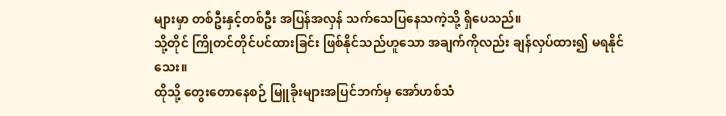များမှာ တစ်ဦးနှင့်တစ်ဦး အပြန်အလှန် သက်သေပြနေသကဲ့သို့ ရှိပေသည်။
သို့တိုင် ကြိုတင်တိုင်ပင်ထားခြင်း ဖြစ်နိုင်သည်ဟူသော အချက်ကိုလည်း ချန်လှပ်ထား၍ မရနိုင်သေး။
ထိုသို့ တွေးတောနေစဉ် မြူခိုးများအပြင်ဘက်မှ အော်ဟစ်သံ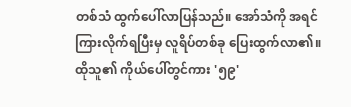တစ်သံ ထွက်ပေါ်လာပြန်သည်။ အော်သံကို အရင်ကြားလိုက်ရပြီးမှ လူရိပ်တစ်ခု ပြေးထွက်လာ၏။ ထိုသူ၏ ကိုယ်ပေါ်တွင်ကား '၅၉'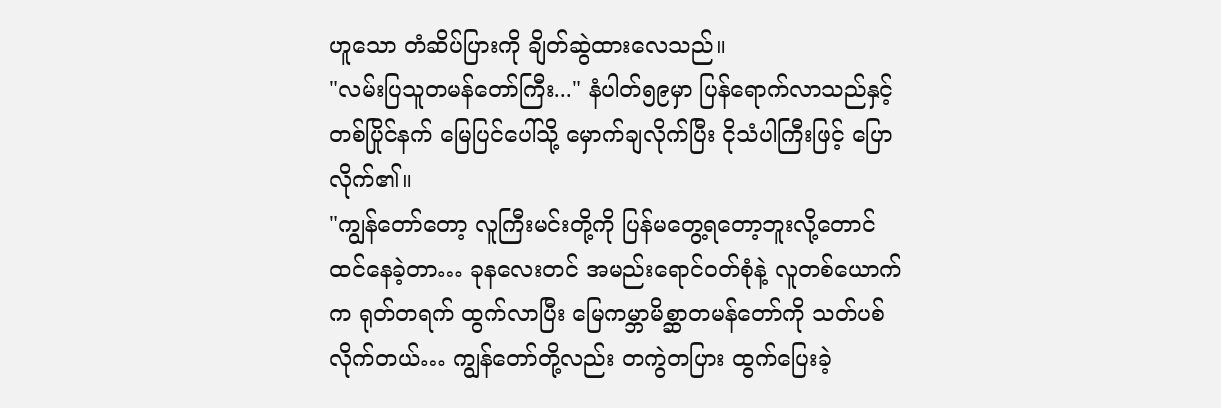ဟူသော တံဆိပ်ပြားကို ချိတ်ဆွဲထားလေသည်။
"လမ်းပြသူတမန်တော်ကြီး..." နံပါတ်၅၉မှာ ပြန်ရောက်လာသည်နှင့်တစ်ပြိုင်နက် မြေပြင်ပေါ်သို့ မှောက်ချလိုက်ပြီး ငိုသံပါကြီးဖြင့် ပြောလိုက်၏။
"ကျွန်တော်တော့ လူကြီးမင်းတို့ကို ပြန်မတွေ့ရတော့ဘူးလို့တောင် ထင်နေခဲ့တာ… ခုနလေးတင် အမည်းရောင်ဝတ်စုံနဲ့ လူတစ်ယောက်က ရုတ်တရက် ထွက်လာပြီး မြေကမ္ဘာမိစ္ဆာတမန်တော်ကို သတ်ပစ်လိုက်တယ်… ကျွန်တော်တို့လည်း တကွဲတပြား ထွက်ပြေးခဲ့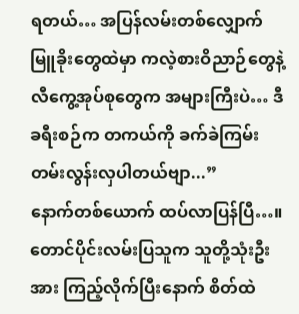ရတယ်… အပြန်လမ်းတစ်လျှောက် မြူခိုးတွေထဲမှာ ကလဲ့စားဝိညာဉ်တွေနဲ့ လီကွေ့အုပ်စုတွေက အများကြီးပဲ… ဒီခရီးစဉ်က တကယ်ကို ခက်ခဲကြမ်းတမ်းလွန်းလှပါတယ်ဗျာ...”
နောက်တစ်ယောက် ထပ်လာပြန်ပြီ…။
တောင်ပိုင်းလမ်းပြသူက သူတို့သုံးဦးအား ကြည့်လိုက်ပြီးနောက် စိတ်ထဲ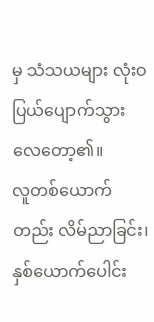မှ သံသယများ လုံးဝ ပြယ်ပျောက်သွားလေတော့၏။
လူတစ်ယောက်တည်း လိမ်ညာခြင်း၊ နှစ်ယောက်ပေါင်း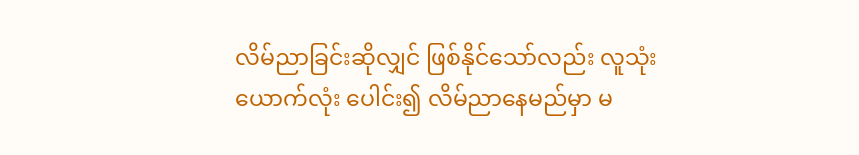လိမ်ညာခြင်းဆိုလျှင် ဖြစ်နိုင်သော်လည်း လူသုံးယောက်လုံး ပေါင်း၍ လိမ်ညာနေမည်မှာ မ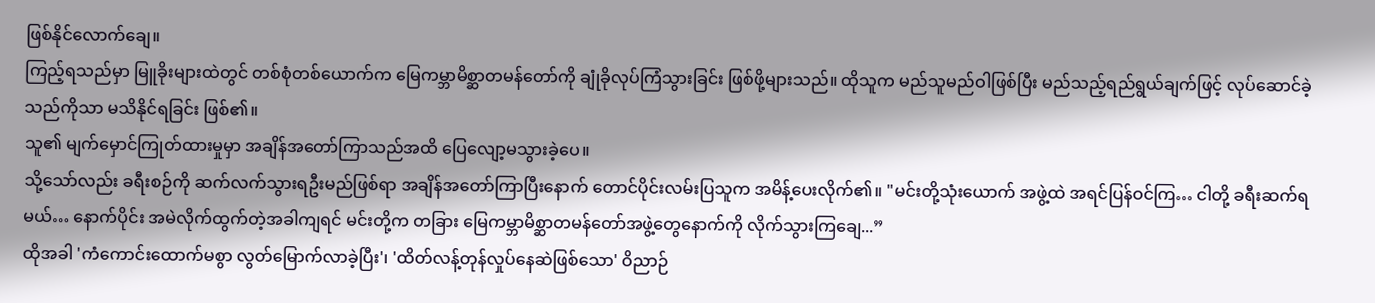ဖြစ်နိုင်လောက်ချေ။
ကြည့်ရသည်မှာ မြူခိုးများထဲတွင် တစ်စုံတစ်ယောက်က မြေကမ္ဘာမိစ္ဆာတမန်တော်ကို ချုံခိုလုပ်ကြံသွားခြင်း ဖြစ်ဖို့များသည်။ ထိုသူက မည်သူမည်ဝါဖြစ်ပြီး မည်သည့်ရည်ရွယ်ချက်ဖြင့် လုပ်ဆောင်ခဲ့သည်ကိုသာ မသိနိုင်ရခြင်း ဖြစ်၏။
သူ၏ မျက်မှောင်ကြုတ်ထားမှုမှာ အချိန်အတော်ကြာသည်အထိ ပြေလျော့မသွားခဲ့ပေ။
သို့သော်လည်း ခရီးစဉ်ကို ဆက်လက်သွားရဦးမည်ဖြစ်ရာ အချိန်အတော်ကြာပြီးနောက် တောင်ပိုင်းလမ်းပြသူက အမိန့်ပေးလိုက်၏။ "မင်းတို့သုံးယောက် အဖွဲ့ထဲ အရင်ပြန်ဝင်ကြ… ငါတို့ ခရီးဆက်ရမယ်… နောက်ပိုင်း အမဲလိုက်ထွက်တဲ့အခါကျရင် မင်းတို့က တခြား မြေကမ္ဘာမိစ္ဆာတမန်တော်အဖွဲ့တွေနောက်ကို လိုက်သွားကြချေ...”
ထိုအခါ 'ကံကောင်းထောက်မစွာ လွတ်မြောက်လာခဲ့ပြီး'၊ 'ထိတ်လန့်တုန်လှုပ်နေဆဲဖြစ်သော' ဝိညာဉ်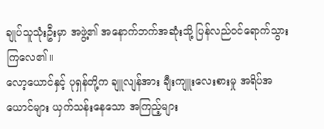ချုပ်သူသုံးဦးမှာ အဖွဲ့၏ အနောက်ဘက်အဆုံးသို့ ပြန်လည်ဝင်ရောက်သွားကြလေ၏။
လော့ယောင်နှင့် ပုရှန်တို့က ချူလျန်အား ချီးကျူးလေးစားမှု အရိပ်အယောင်များ ယှက်သန်းနေသော အကြည့်များ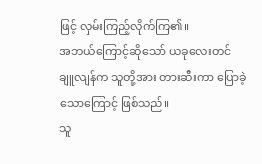ဖြင့် လှမ်းကြည့်လိုက်ကြ၏။
အဘယ်ကြောင့်ဆိုသော် ယခုလေးတင် ချူလျန်က သူတို့အား တားဆီးကာ ပြောခဲ့သောကြောင့် ဖြစ်သည်။
သူ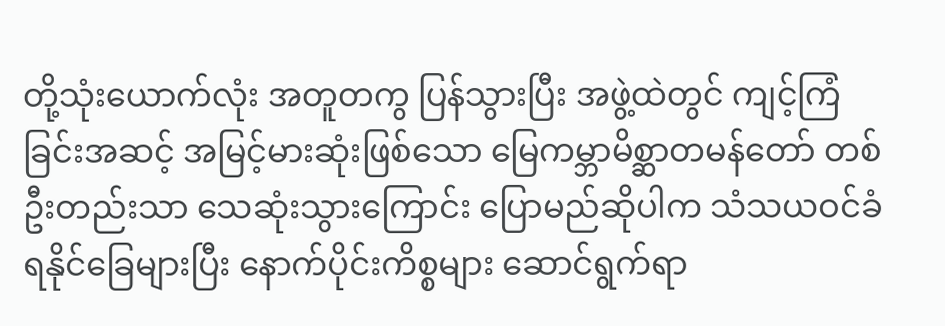တို့သုံးယောက်လုံး အတူတကွ ပြန်သွားပြီး အဖွဲ့ထဲတွင် ကျင့်ကြံခြင်းအဆင့် အမြင့်မားဆုံးဖြစ်သော မြေကမ္ဘာမိစ္ဆာတမန်တော် တစ်ဦးတည်းသာ သေဆုံးသွားကြောင်း ပြောမည်ဆိုပါက သံသယဝင်ခံရနိုင်ခြေများပြီး နောက်ပိုင်းကိစ္စများ ဆောင်ရွက်ရာ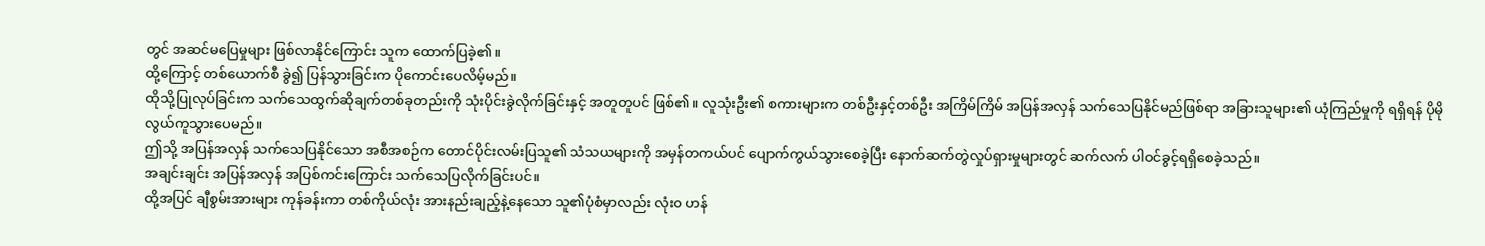တွင် အဆင်မပြေမှုများ ဖြစ်လာနိုင်ကြောင်း သူက ထောက်ပြခဲ့၏။
ထို့ကြောင့် တစ်ယောက်စီ ခွဲ၍ ပြန်သွားခြင်းက ပိုကောင်းပေလိမ့်မည်။
ထိုသို့ပြုလုပ်ခြင်းက သက်သေထွက်ဆိုချက်တစ်ခုတည်းကို သုံးပိုင်းခွဲလိုက်ခြင်းနှင့် အတူတူပင် ဖြစ်၏။ လူသုံးဦး၏ စကားများက တစ်ဦးနှင့်တစ်ဦး အကြိမ်ကြိမ် အပြန်အလှန် သက်သေပြနိုင်မည်ဖြစ်ရာ အခြားသူများ၏ ယုံကြည်မှုကို ရရှိရန် ပိုမိုလွယ်ကူသွားပေမည်။
ဤသို့ အပြန်အလှန် သက်သေပြနိုင်သော အစီအစဉ်က တောင်ပိုင်းလမ်းပြသူ၏ သံသယများကို အမှန်တကယ်ပင် ပျောက်ကွယ်သွားစေခဲ့ပြီး နောက်ဆက်တွဲလှုပ်ရှားမှုများတွင် ဆက်လက် ပါဝင်ခွင့်ရရှိစေခဲ့သည်။
အချင်းချင်း အပြန်အလှန် အပြစ်ကင်းကြောင်း သက်သေပြလိုက်ခြင်းပင်။
ထို့အပြင် ချီစွမ်းအားများ ကုန်ခန်းကာ တစ်ကိုယ်လုံး အားနည်းချည့်နဲ့နေသော သူ၏ပုံစံမှာလည်း လုံးဝ ဟန်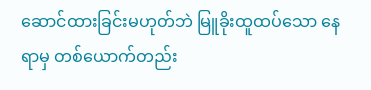ဆောင်ထားခြင်းမဟုတ်ဘဲ မြူခိုးထူထပ်သော နေရာမှ တစ်ယောက်တည်း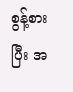စွန့်စားပြီး အ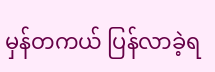မှန်တကယ် ပြန်လာခဲ့ရ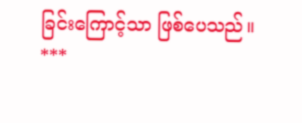ခြင်းကြောင့်သာ ဖြစ်ပေသည်။
***